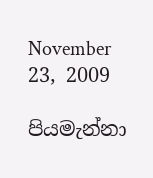November 23, 2009

පියමැන්නා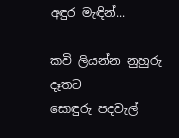අඳුර මැඳින්...

කවි ලියන්න නුහුරු දෑතට
සොඳුරු පදවැල්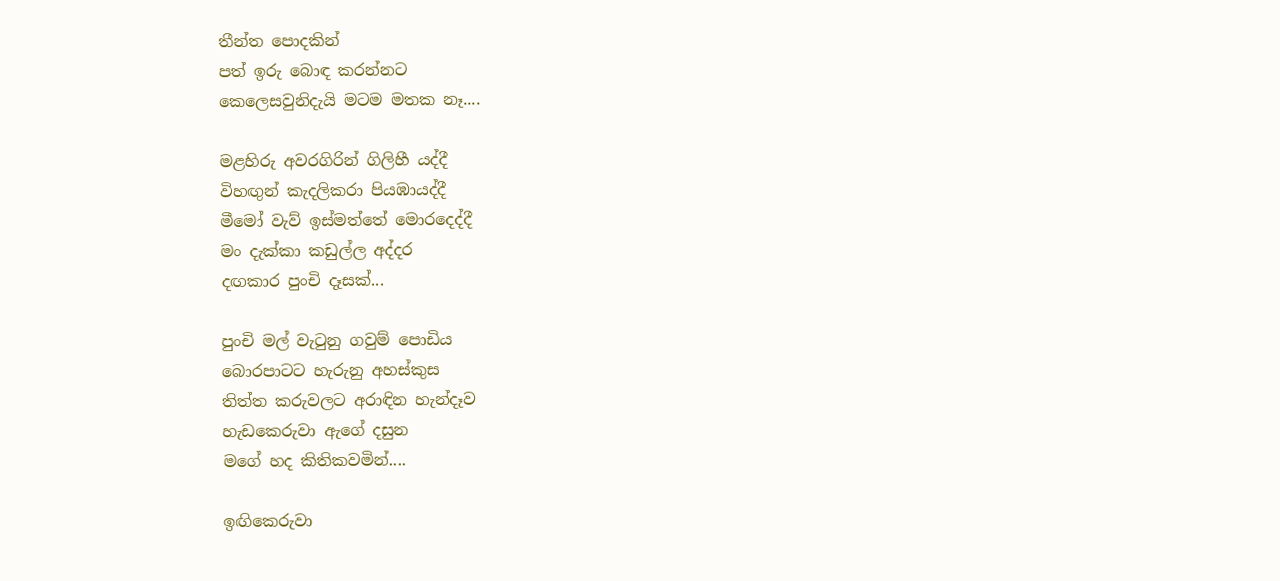තීන්ත පොදකින්
පත් ඉරු බොඳ කරන්නට
කෙලෙසවුනිදැයි මටම මතක නෑ....

මළහිරු අවරගිරින් ගිලිහී යද්දී
විහඟුන් කැදලිකරා පියඹායද්දී
මීමෝ වැව් ඉස්මත්තේ මොරදෙද්දී
මං දැක්කා කඩුල්ල අද්දර
දඟකාර පුංචි දෑසක්...

පුංචි මල් වැටුනු ගවුම් පොඩිය
බොරපාටට හැරුනු අහස්කුස
තිත්ත කරුවලට අරාඳින හැන්දෑව
හැඩකෙරුවා ඇගේ දසුන
මගේ හද කිතිකවමින්....

ඉඟිකෙරුවා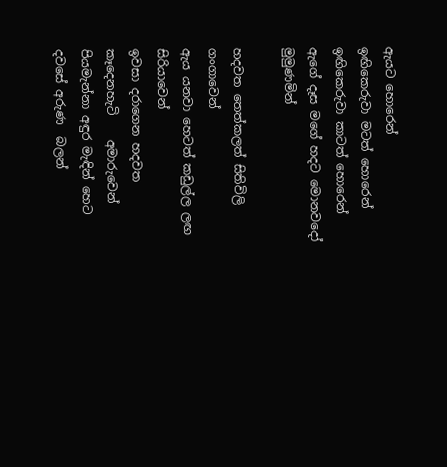ඇයට හොරෙන්
ඉඟිකෙරුවා මටත් හොරෙන්
ඉඟිකෙරුවා කාටත් හොරෙන්
ඇගේ දෑස මගේ හදට මොනවදෝ  මුමුණමින්

හදවත තෙත්කලත් සිතිවිලි                 ගංගාවෙන්
ඇය යනවා හෙටත් කඩුල්ල ලඟ         සිරියාවෙන්
ඉවසා දරාගෙන හදවත කෑදෙනහැටි    අමාරුවෙන්
පියමැන්නා අඳුර මැඳින් හෙට දවසේ අරුණ  බලන්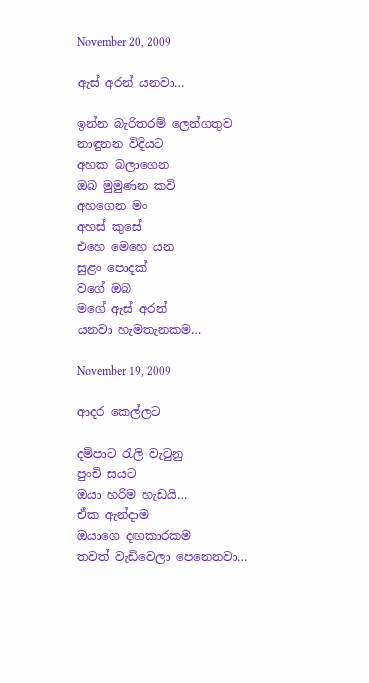November 20, 2009

ඇස් අරන් යනවා…

ඉන්න බැරිතරම් ලෙන්ගතුව
නාඳුනන විදියට
අහක බලාගෙන
ඔබ මුමුණන කවි
අහගෙන මං
අහස් කුසේ
එහෙ මෙහෙ යන
සුළං පොදක්
වගේ ඔබ
මගේ ඇස් අරන්
යනවා හැමතැනකම…

November 19, 2009

ආදර කෙල්ලට

දම්පාට රැලි වැටුනු
පුංචි සයට
ඔයා හරිම හැඩයි…
ඒක ඇන්දාම
ඔයාගෙ දඟකාරකම
තවත් වැඩිවෙලා පෙනෙනවා…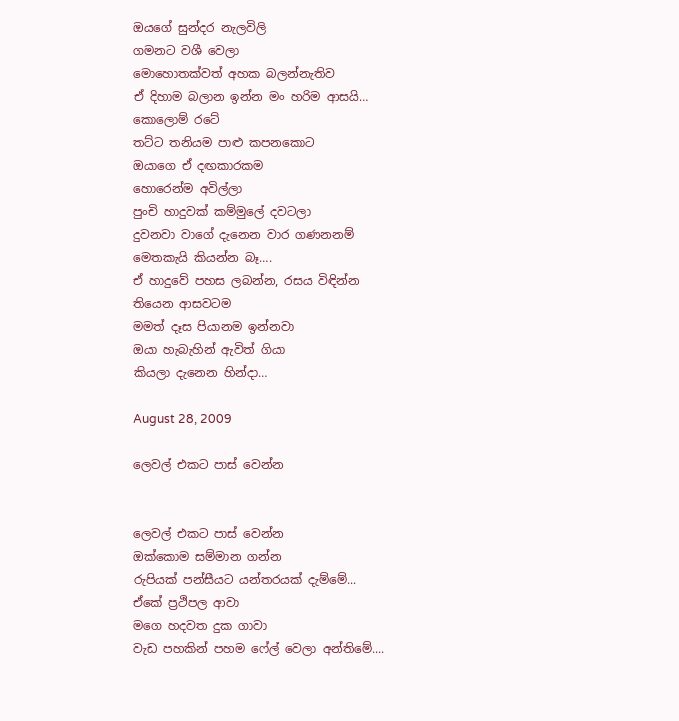ඔයගේ සුන්දර නැලවිලි
ගමනට වශී වෙලා
මොහොතක්වත් අහක බලන්නැතිව
ඒ දිහාම බලාන ඉන්න මං හරිම ආසයි…
කොලොම් රටේ
තට්ට තනියම පාළු කපනකොට
ඔයාගෙ ඒ දඟකාරකම
හොරෙන්ම අවිල්ලා
පුංචි හාදුවක් කම්මුලේ දවටලා
දුවනවා වාගේ දැනෙන වාර ගණනනම්
මෙතකැයි කියන්න බෑ….
ඒ හාදුවේ පහස ලබන්න, රසය විඳින්න
තියෙන ආසවටම
මමත් දෑස පියානම ඉන්නවා
ඔයා හැබැහින් ඇවිත් ගියා
කියලා දැනෙන හින්දා…

August 28, 2009

ලෙවල් එකට පාස් වෙන්න


ලෙවල් එකට පාස් වෙන්න
ඔක්කොම සම්මාන ගන්න
රුපියක් පන්සීයට යන්තරයක් දැම්මේ...
ඒකේ ප්‍රථිපල ආවා
මගෙ හදවත දුක ගාවා
වැඩ පහකින් පහම ෆේල් වෙලා අන්තිමේ....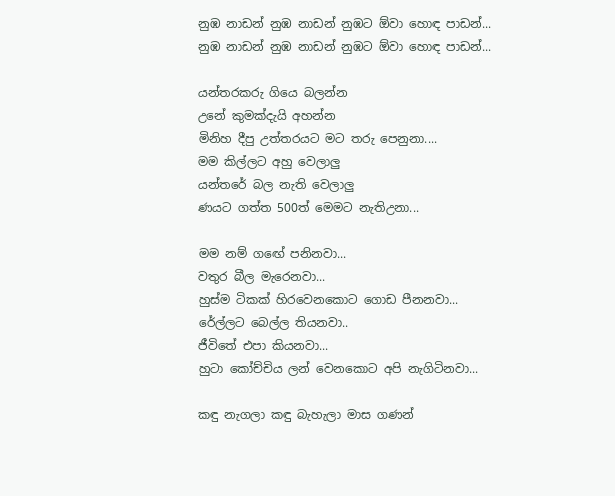නුඹ නාඩන් නුඹ නාඩන් නුඹට ඕවා හොඳ පාඩන්...
නුඹ නාඩන් නුඹ නාඩන් නුඹට ඕවා හොඳ පාඩන්...

යන්තරකරු ගියෙ බලන්න
උනේ කුමක්දැයි අහන්න
මිනිහ දීපු උත්තරයට මට තරු පෙනුනා....
මම කිල්ලට අහු වෙලාලු
යන්තරේ බල නැති වෙලාලු
ණයට ගත්ත 500ත් මෙමට නැතිඋනා...

මම නම් ගඟේ පනිනවා...
වතුර බීල මැරෙනවා...
හුස්ම ටිකක් හිරවෙනකොට ගොඩ පීනනවා...
රේල්ලට බෙල්ල තියනවා..
ජීවිතේ එපා කියනවා...
හුටා කෝච්චිය ලන් වෙනකොට අපි නැගිටිනවා...

කඳු නැගලා කඳු බැහැලා මාස ගණන්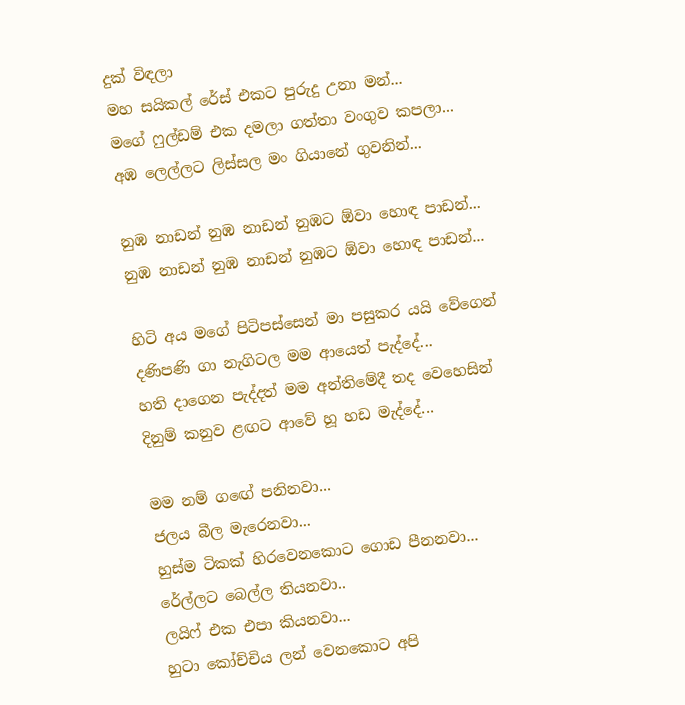දුක් විඳලා
මහ සයිකල් රේස් එකට පුරුදු උනා මන්...
මගේ ෆුල්ඩම් එක දමලා ගත්තා වංගුව කපලා...
අඹ ලෙල්ලට ලිස්සල මං ගියානේ ගුවනින්...

නුඹ නාඩන් නුඹ නාඩන් නුඹට ඕවා හොඳ පාඩන්...
නුඹ නාඩන් නුඹ නාඩන් නුඹට ඕවා හොඳ පාඩන්...

හිටි අය මගේ පිටිපස්සෙන් මා පසුකර යයි වේගෙන්
දණිපණි ගා නැගිටල මම ආයෙත් පැද්දේ...
හති දාගෙන පැද්දත් මම අන්තිමේදී තද වෙහෙසින්
දිනුම් කනුව ළඟට ආවේ හූ හඩ මැද්දේ...

මම නම් ගඟේ පනිනවා...
ජලය බීල මැරෙනවා...
හුස්ම ටිකක් හිරවෙනකොට ගොඩ පීනනවා...
රේල්ලට බෙල්ල තියනවා..
ලයිෆ් එක එපා කියනවා...
හුටා කෝච්චිය ලන් වෙනකොට අපි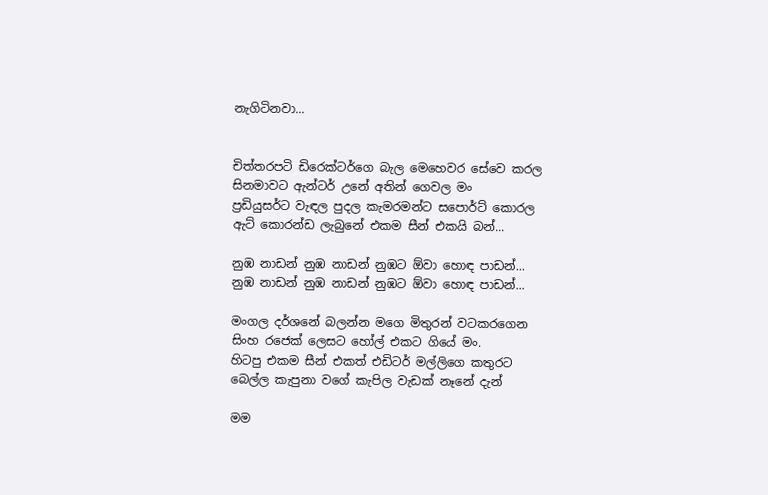නැගිටිනවා...


චිත්තරපටි ඩිරෙක්ටර්ගෙ බැල මෙහෙවර සේවෙ කරල
සිනමාවට ඇන්ටර් උනේ අතින් ගෙවල මං
ප්‍රඩියුසර්ට වැඳල පුදල කැමරමන්ට සපොර්ට් කොරල
ඇට් කොරන්ඩ ලැබුනේ එකම සීන් එකයි බන්...

නුඹ නාඩන් නුඹ නාඩන් නුඹට ඕවා හොඳ පාඩන්...
නුඹ නාඩන් නුඹ නාඩන් නුඹට ඕවා හොඳ පාඩන්...

මංගල දර්ශනේ බලන්න මගෙ මිතුරන් වටකරගෙන
සිංහ රජෙක් ලෙසට හෝල් එකට ගියේ මං.
හිටපු එකම සීන් එකත් එඩිටර් මල්ලිගෙ කතුරට
බෙල්ල කැපුනා වගේ කැපිල වැඩක් නෑනේ දැන්

මම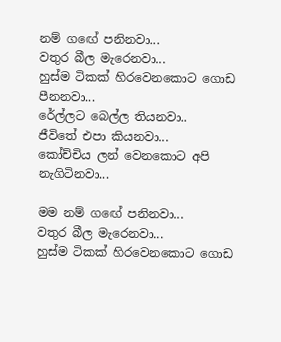නම් ගඟේ පනිනවා...
වතුර බීල මැරෙනවා...
හුස්ම ටිකක් හිරවෙනකොට ගොඩ පීනනවා...
රේල්ලට බෙල්ල තියනවා..
ජීවිතේ එපා කියනවා...
කෝච්චිය ලන් වෙනකොට අපි නැගිටිනවා...

මම නම් ගඟේ පනිනවා...
වතුර බීල මැරෙනවා...
හුස්ම ටිකක් හිරවෙනකොට ගොඩ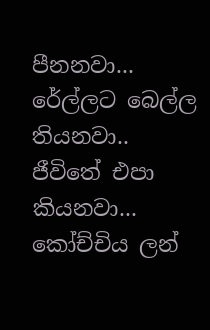පීනනවා...
රේල්ලට බෙල්ල තියනවා..
ජීවිතේ එපා කියනවා...
කෝච්චිය ලන්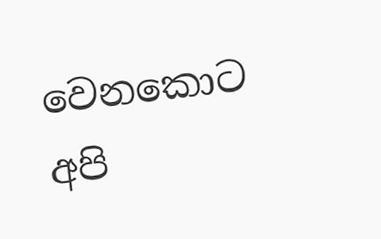වෙනකොට අපි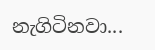නැගිටිනවා...